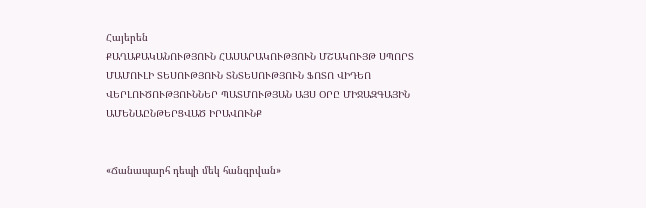Հայերեն
ՔԱՂԱՔԱԿԱՆՈՒԹՅՈՒՆ ՀԱՍԱՐԱԿՈՒԹՅՈՒՆ ՄՇԱԿՈՒՅԹ ՍՊՈՐՏ ՄԱՄՈՒԼԻ ՏԵՍՈՒԹՅՈՒՆ ՏՆՏԵՍՈՒԹՅՈՒՆ ՖՈՏՈ ՎԻԴԵՈ ՎԵՐԼՈՒԾՈՒԹՅՈՒՆՆԵՐ ՊԱՏՄՈՒԹՅԱՆ ԱՅՍ ՕՐԸ ՄԻՋԱԶԳԱՅԻՆ ԱՄԵՆԱԸՆԹԵՐՑՎԱԾ ԻՐԱՎՈՒՆՔ


«Ճանապարհ դեպի մեկ հանգրվան»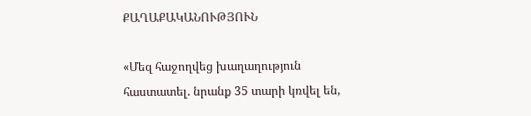ՔԱՂԱՔԱԿԱՆՈՒԹՅՈՒՆ

«Մեզ հաջողվեց խաղաղություն հաստատել. նրանք 35 տարի կռվել են,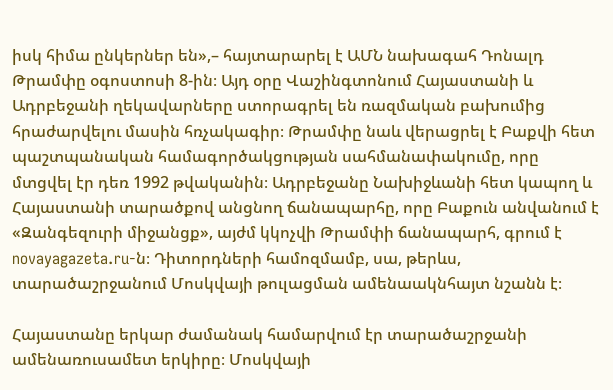իսկ հիմա ընկերներ են»,– հայտարարել է ԱՄՆ նախագահ Դոնալդ Թրամփը օգոստոսի 8-ին։ Այդ օրը Վաշինգտոնում Հայաստանի և Ադրբեջանի ղեկավարները ստորագրել են ռազմական բախումից հրաժարվելու մասին հռչակագիր։ Թրամփը նաև վերացրել է Բաքվի հետ պաշտպանական համագործակցության սահմանափակումը, որը մտցվել էր դեռ 1992 թվականին։ Ադրբեջանը Նախիջևանի հետ կապող և Հայաստանի տարածքով անցնող ճանապարհը, որը Բաքուն անվանում է «Զանգեզուրի միջանցք», այժմ կկոչվի Թրամփի ճանապարհ, գրում է novayagazeta.ru-ն։ Դիտորդների համոզմամբ, սա, թերևս, տարածաշրջանում Մոսկվայի թուլացման ամենաակնհայտ նշանն է։

Հայաստանը երկար ժամանակ համարվում էր տարածաշրջանի ամենառուսամետ երկիրը։ Մոսկվայի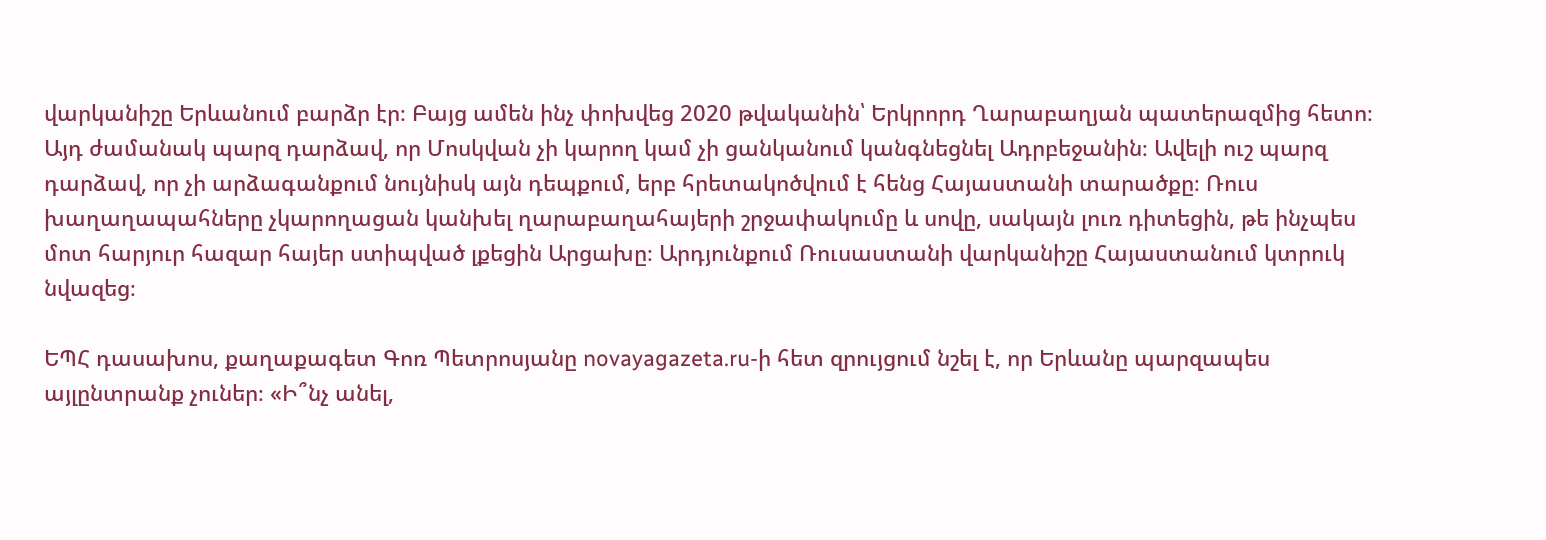վարկանիշը Երևանում բարձր էր։ Բայց ամեն ինչ փոխվեց 2020 թվականին՝ Երկրորդ Ղարաբաղյան պատերազմից հետո։ Այդ ժամանակ պարզ դարձավ, որ Մոսկվան չի կարող կամ չի ցանկանում կանգնեցնել Ադրբեջանին։ Ավելի ուշ պարզ դարձավ, որ չի արձագանքում նույնիսկ այն դեպքում, երբ հրետակոծվում է հենց Հայաստանի տարածքը։ Ռուս խաղաղապահները չկարողացան կանխել ղարաբաղահայերի շրջափակումը և սովը, սակայն լուռ դիտեցին, թե ինչպես մոտ հարյուր հազար հայեր ստիպված լքեցին Արցախը։ Արդյունքում Ռուսաստանի վարկանիշը Հայաստանում կտրուկ նվազեց։

ԵՊՀ դասախոս, քաղաքագետ Գոռ Պետրոսյանը novayagazeta.ru-ի հետ զրույցում նշել է, որ Երևանը պարզապես այլընտրանք չուներ։ «Ի՞նչ անել,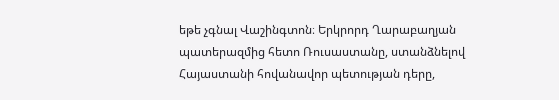եթե չգնալ Վաշինգտոն։ Երկրորդ Ղարաբաղյան պատերազմից հետո Ռուսաստանը, ստանձնելով Հայաստանի հովանավոր պետության դերը,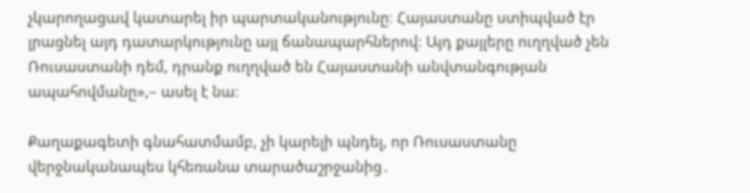չկարողացավ կատարել իր պարտականությունը։ Հայաստանը ստիպված էր լրացնել այդ դատարկությունը այլ ճանապարհներով։ Այդ քայլերը ուղղված չեն Ռուսաստանի դեմ, դրանք ուղղված են Հայաստանի անվտանգության ապահովմանը»,– ասել է նա։

Քաղաքագետի գնահատմամբ, չի կարելի պնդել, որ Ռուսաստանը վերջնականապես կհեռանա տարածաշրջանից․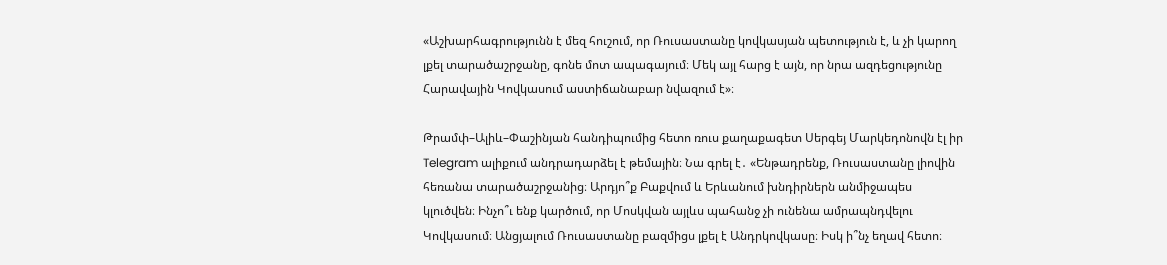«Աշխարհագրությունն է մեզ հուշում, որ Ռուսաստանը կովկասյան պետություն է, և չի կարող լքել տարածաշրջանը, գոնե մոտ ապագայում։ Մեկ այլ հարց է այն, որ նրա ազդեցությունը Հարավային Կովկասում աստիճանաբար նվազում է»։

Թրամփ–Ալիև–Փաշինյան հանդիպումից հետո ռուս քաղաքագետ Սերգեյ Մարկեդոնովն էլ իր Telegram ալիքում անդրադարձել է թեմային։ Նա գրել է․ «Ենթադրենք, Ռուսաստանը լիովին հեռանա տարածաշրջանից։ Արդյո՞ք Բաքվում և Երևանում խնդիրներն անմիջապես կլուծվեն։ Ինչո՞ւ ենք կարծում, որ Մոսկվան այլևս պահանջ չի ունենա ամրապնդվելու Կովկասում։ Անցյալում Ռուսաստանը բազմիցս լքել է Անդրկովկասը։ Իսկ ի՞նչ եղավ հետո։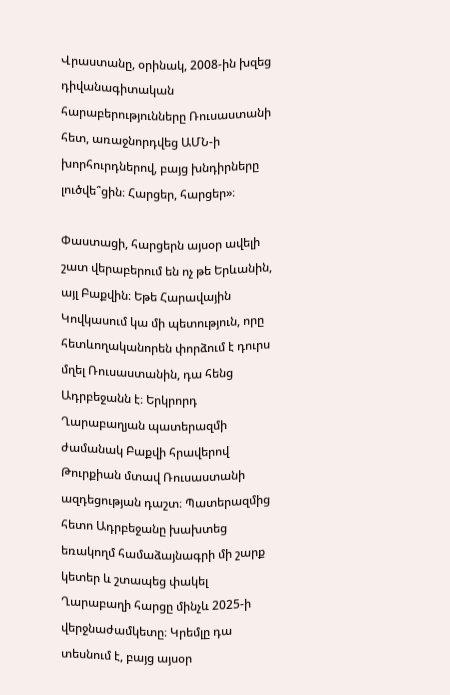Վրաստանը, օրինակ, 2008-ին խզեց դիվանագիտական հարաբերությունները Ռուսաստանի հետ, առաջնորդվեց ԱՄՆ-ի խորհուրդներով, բայց խնդիրները լուծվե՞ցին։ Հարցեր, հարցեր»։

Փաստացի, հարցերն այսօր ավելի շատ վերաբերում են ոչ թե Երևանին, այլ Բաքվին։ Եթե Հարավային Կովկասում կա մի պետություն, որը հետևողականորեն փորձում է դուրս մղել Ռուսաստանին, դա հենց Ադրբեջանն է։ Երկրորդ Ղարաբաղյան պատերազմի ժամանակ Բաքվի հրավերով Թուրքիան մտավ Ռուսաստանի ազդեցության դաշտ։ Պատերազմից հետո Ադրբեջանը խախտեց եռակողմ համաձայնագրի մի շարք կետեր և շտապեց փակել Ղարաբաղի հարցը մինչև 2025-ի վերջնաժամկետը։ Կրեմլը դա տեսնում է, բայց այսօր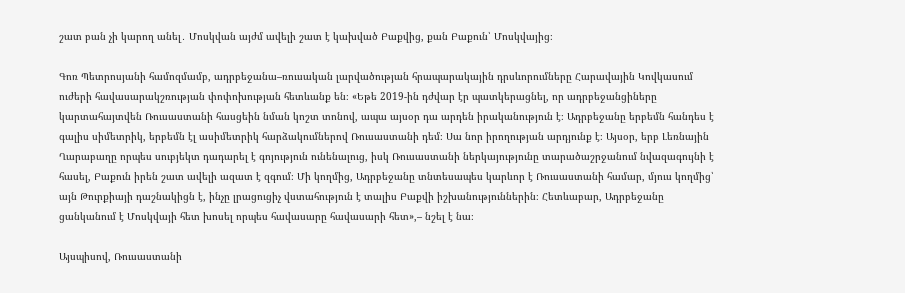շատ բան չի կարող անել․ Մոսկվան այժմ ավելի շատ է կախված Բաքվից, քան Բաքուն՝ Մոսկվայից։

Գոռ Պետրոսյանի համոզմամբ, ադրբեջանա–ռուսական լարվածության հրապարակային դրսևորումները Հարավային Կովկասում ուժերի հավասարակշռության փոփոխության հետևանք են։ «Եթե 2019-ին դժվար էր պատկերացնել, որ ադրբեջանցիները կարտահայտվեն Ռուսաստանի հասցեին նման կոշտ տոնով, ապա այսօր դա արդեն իրականություն է։ Ադրբեջանը երբեմն հանդես է գալիս սիմետրիկ, երբեմն էլ ասիմետրիկ հարձակումներով Ռուսաստանի դեմ։ Սա նոր իրողության արդյունք է։ Այսօր, երբ Լեռնային Ղարաբաղը որպես սուբյեկտ դադարել է գոյություն ունենալուց, իսկ Ռուսաստանի ներկայությունը տարածաշրջանում նվազագույնի է հասել, Բաքուն իրեն շատ ավելի ազատ է զգում։ Մի կողմից, Ադրբեջանը տնտեսապես կարևոր է Ռուսաստանի համար, մյուս կողմից՝ այն Թուրքիայի դաշնակիցն է, ինչը լրացուցիչ վստահություն է տալիս Բաքվի իշխանություններին։ Հետևաբար, Ադրբեջանը ցանկանում է Մոսկվայի հետ խոսել որպես հավասարը հավասարի հետ»,– նշել է նա։

Այսպիսով, Ռուսաստանի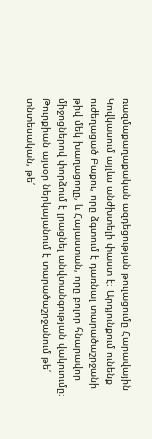ռազմաքաղաքական ազդեցության թուլացումը Հարավային Կովկասում այլևս անժխտելի փաստ է։ Արդյունքում ունենք ուժեղացած Բաքու, որը ձգտում է դառնալ տարածաշրջանի թիվ մեկ խաղացողը, և Հայաստան, որը բոլոր հնարավոր միջոցներով փորձում է լրացնել անվտանգության վակուումը։ Թուրքիան այսօր ներկայանում է տարածաշրջանում թե՛ տնտեսական, թե՛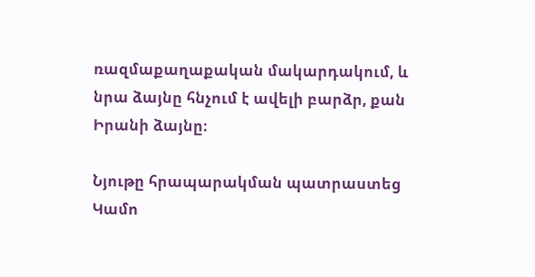ռազմաքաղաքական մակարդակում, և նրա ձայնը հնչում է ավելի բարձր, քան Իրանի ձայնը։

Նյութը հրապարակման պատրաստեց Կամո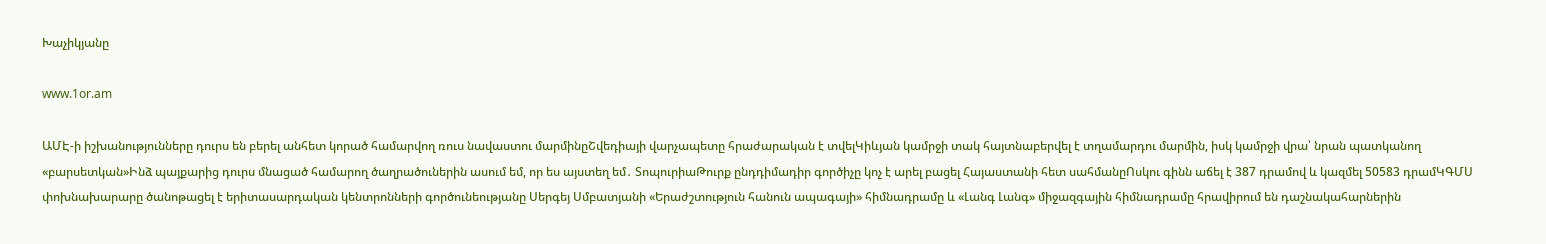Խաչիկյանը

www.1or.am

ԱՄԷ-ի իշխանությունները դուրս են բերել անհետ կորած համարվող ռուս նավաստու մարմինըՇվեդիայի վարչապետը հրաժարական է տվելԿիևյան կամրջի տակ հայտնաբերվել է տղամարդու մարմին, իսկ կամրջի վրա՝ նրան պատկանող «բարսետկան»Ինձ պայքարից դուրս մնացած համարող ծաղրածուներին ասում եմ, որ ես այստեղ եմ․ ՏոպուրիաԹուրք ընդդիմադիր գործիչը կոչ է արել բացել Հայաստանի հետ սահմանըՈսկու գինն աճել է 387 դրամով և կազմել 50583 դրամԿԳՄՍ փոխնախարարը ծանոթացել է երիտասարդական կենտրոնների գործունեությանը Սերգեյ Սմբատյանի «Երաժշտություն հանուն ապագայի» հիմնադրամը և «Լանգ Լանգ» միջազգային հիմնադրամը հրավիրում են դաշնակահարներին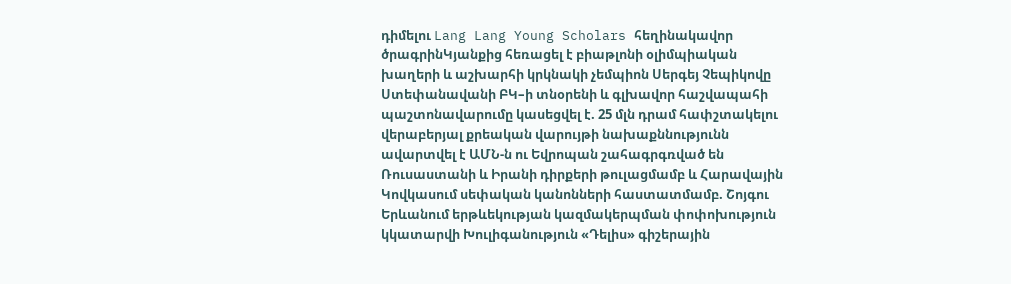դիմելու Lang Lang Young Scholars հեղինակավոր ծրագրինԿյանքից հեռացել է բիաթլոնի օլիմպիական խաղերի և աշխարհի կրկնակի չեմպիոն Սերգեյ Չեպիկովը Ստեփանավանի ԲԿ–ի տնօրենի և գլխավոր հաշվապահի պաշտոնավարումը կասեցվել է. 25 մլն դրամ հափշտակելու վերաբերյալ քրեական վարույթի նախաքննությունն ավարտվել է ԱՄՆ-ն ու Եվրոպան շահագրգռված են Ռուսաստանի և Իրանի դիրքերի թուլացմամբ և Հարավային Կովկասում սեփական կանոնների հաստատմամբ. Շոյգու Երևանում երթևեկության կազմակերպման փոփոխություն կկատարվի Խուլիգանություն «Դելիս» գիշերային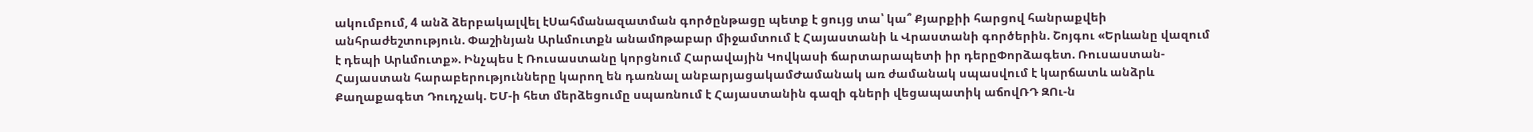ակումբում, 4 անձ ձերբակալվել էՍահմանազատման գործընթացը պետք է ցույց տա՝ կա՞ Քյարքիի հարցով հանրաքվեի անհրաժեշտություն. Փաշինյան Արևմուտքն անամnթաբար միջամտում է Հայաստանի և Վրաստանի գործերին. Շոյգու «Երևանը վազում է դեպի Արևմուտք». Ինչպես է Ռուսաստանը կորցնում Հարավային Կովկասի ճարտարապետի իր դերըՓորձագետ. Ռուսաստան-Հայաստան հարաբերությունները կարող են դառնալ անբարյացակամԺամանակ առ ժամանակ սպասվում է կարճատև անձրև Քաղաքագետ Դուդչակ. ԵՄ-ի հետ մերձեցումը սպառնում է Հայաստանին գազի գների վեցապատիկ աճովՌԴ ԶՈւ-ն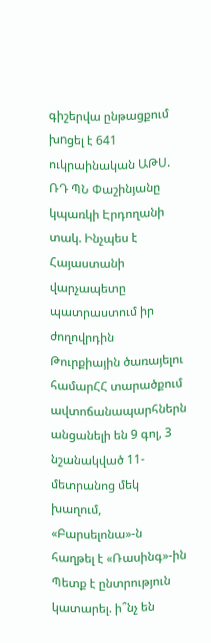գիշերվա ընթացքում խnցել է 641 ուկրաինական ԱԹՍ. ՌԴ ՊՆ Փաշինյանը կպառկի Էրդողանի տակ. Ինչպես է Հայաստանի վարչապետը պատրաստում իր ժողովրդին Թուրքիային ծառայելու համարՀՀ տարածքում ավտոճանապարհներն անցանելի են 9 գոլ, 3 նշանակված 11-մետրանոց մեկ խաղում, «Բարսելոնա»-ն հաղթել է «Ռասինգ»-ին Պետք է ընտրություն կատարել. ի՞նչ են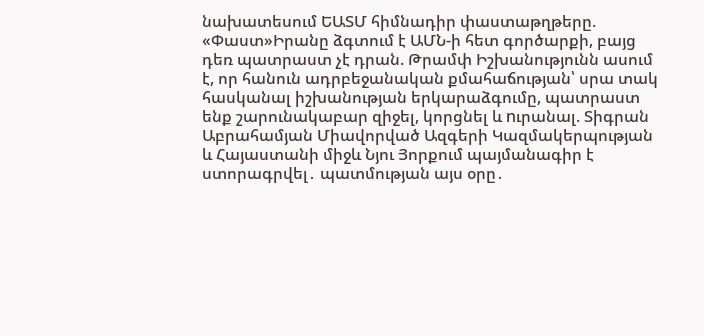նախատեսում ԵԱՏՄ հիմնադիր փաստաթղթերը. «Փաստ»Իրանը ձգտում է ԱՄՆ-ի հետ գործարքի, բայց դեռ պատրաստ չէ դրան. Թրամփ Իշխանությունն ասում է, որ հանուն ադրբեջանական քմահաճության՝ սրա տակ հասկանալ իշխանության երկարաձգումը, պատրաստ ենք շարունակաբար զիջել, կորցնել և nւրանալ. Տիգրան Աբրահամյան Միավորված Ազգերի Կազմակերպության և Հայաստանի միջև Նյու Յորքում պայմանագիր է ստորագրվել․ պատմության այս օրը․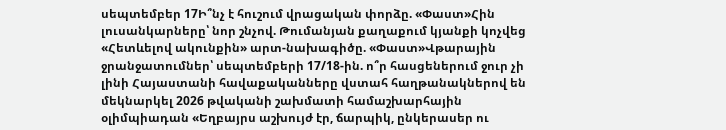սեպտեմբեր 17Ի՞նչ է հուշում վրացական փորձը. «Փաստ»Հին լուսանկարները՝ նոր շնչով. Թումանյան քաղաքում կյանքի կոչվեց «Հետևելով ակունքին» արտ-նախագիծը. «Փաստ»Վթարային ջրանջատումներ՝ սեպտեմբերի 17/18-ին. ո՞ր հասցեներում ջուր չի լինի Հայաստանի հավաքականները վստահ հաղթանակներով են մեկնարկել 2026 թվականի շախմատի համաշխարհային օլիմպիադան «Եղբայրս աշխույժ էր, ճարպիկ, ընկերասեր ու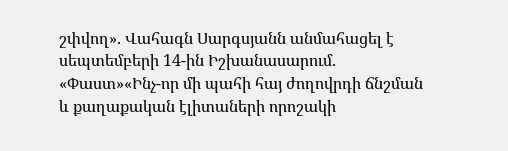շփվող». Վահագն Սարգսյանն անմահացել է սեպտեմբերի 14-ին Իշխանասարում. «Փաստ»«Ինչ-որ մի պահի հայ ժողովրդի ճնշման և քաղաքական էլիտաների որոշակի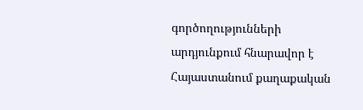գործողությունների արդյունքում հնարավոր է Հայաստանում քաղաքական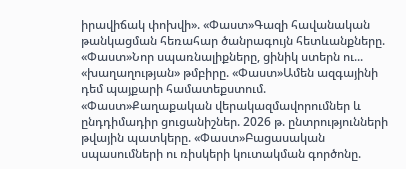իրավիճակ փոխվի». «Փաստ»Գազի հավանական թանկացման հեռահար ծանրագույն հետևանքները. «Փաստ»Նոր սպառնալիքները, ցինիկ ստերն ու... «խաղաղության» թմբիրը. «Փաստ»Ամեն ազգայինի դեմ պայքարի համատեքստում. «Փաստ»Քաղաքական վերակազմավորումներ և ընդդիմադիր ցուցանիշներ. 2026 թ. ընտրությունների թվային պատկերը. «Փաստ»Բացասական սպասումների ու ռիսկերի կուտակման գործոնը.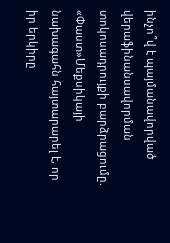ինչո՞վ է պայմանավորված վերաֆինանսավորման տոկոսադրույքի բարձրացումը. «Փաստ»Մեքսիկայի նախագահն հայտարարել է, որ իր երկիրը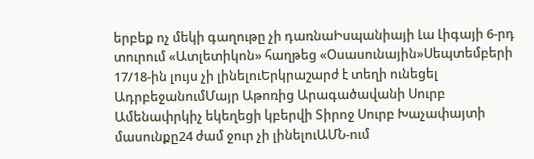երբեք ոչ մեկի գաղութը չի դառնաԻսպանիայի Լա Լիգայի 6-րդ տուրում «Ատլետիկոն» հաղթեց «Օսասունային»Սեպտեմբերի 17/18-ին լույս չի լինելուԵրկրաշարժ է տեղի ունեցել ԱդրբեջանումՄայր Աթոռից Արագածավանի Սուրբ Ամենափրկիչ եկեղեցի կբերվի Տիրոջ Սուրբ Խաչափայտի մասունքը24 ժամ ջուր չի լինելուԱՄՆ-ում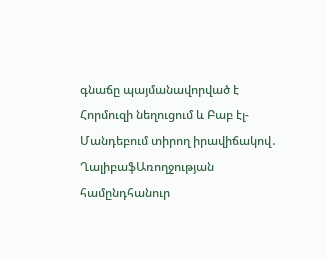գնաճը պայմանավորված է Հորմուզի նեղուցում և Բաբ էլ-Մանդեբում տիրող իրավիճակով․ ՂալիբաֆԱռողջության համընդհանուր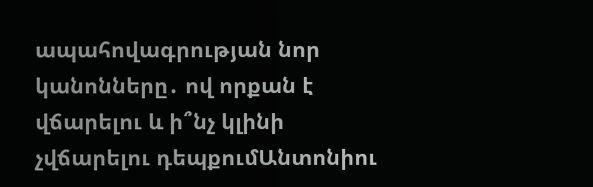ապահովագրության նոր կանոնները․ ով որքան է վճարելու և ի՞նչ կլինի չվճարելու դեպքումԱնտոնիու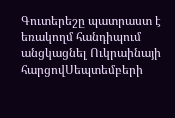Գուտերեշը պատրաստ է եռակողմ հանդիպում անցկացնել Ուկրաինայի հարցովՍեպտեմբերի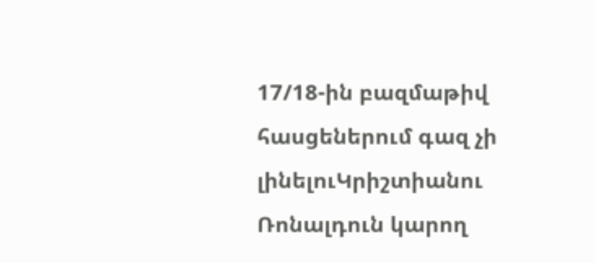17/18-ին բազմաթիվ հասցեներում գազ չի լինելուԿրիշտիանու Ռոնալդուն կարող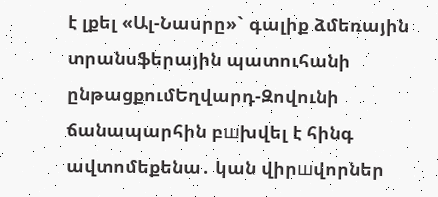է լքել «Ալ-Նասրը»` գալիք ձմեռային տրանսֆերային պատուհանի ընթացքումԵղվարդ-Զովունի ճանապարհին բшխվել է հինգ ավտոմեքենա․ կան վիրшվորներ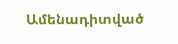Ամենադիտված